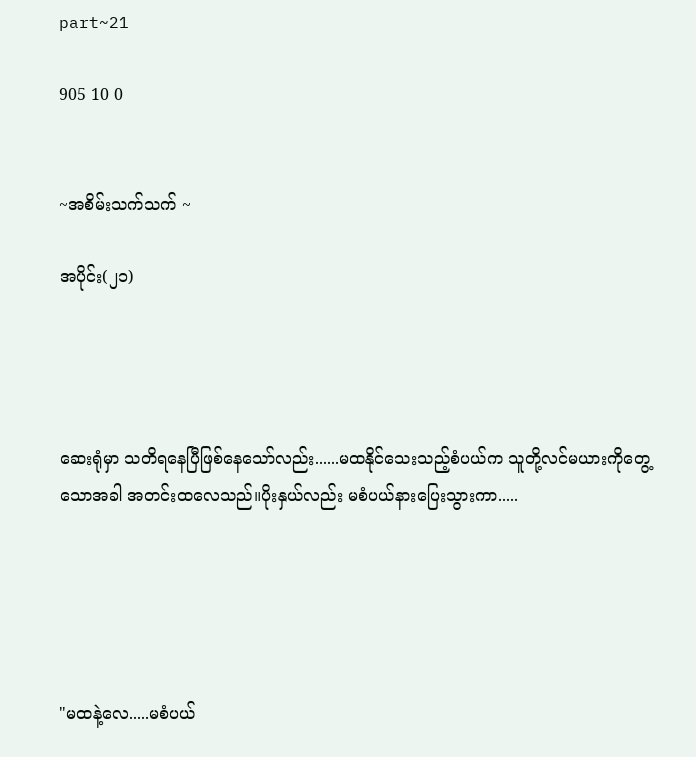part~21

905 10 0


~အစိမ်းသက်သက် ~

အပိုင်း(၂၁)




ဆေးရုံမှာ သတိရနေပြီဖြစ်နေသော်လည်း......မထနိုင်သေးသည့်စံပယ်က သူတို့လင်မယားကိုတွေ့သောအခါ အတင်းထလေသည်။ပိုးနှယ်လည်း မစံပယ်နားပြေးသွားကာ.....





"မထနဲ့လေ.....မစံပယ်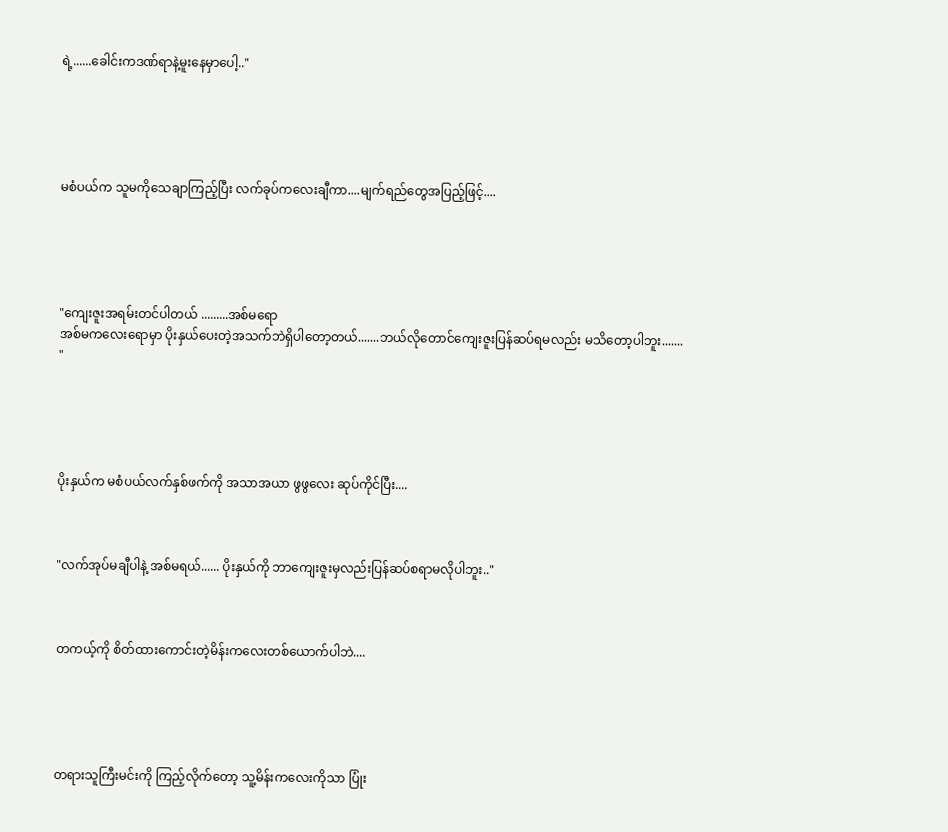ရဲ့......ခေါင်းကဒဏ်ရာနဲ့မူးနေမှာပေါ့.."





မစံပယ်က သူမကိုသေချာကြည့်ပြီး လက်ခုပ်ကလေးချီကာ....မျက်ရည်တွေအပြည့်ဖြင့်....





"ကျေးဇူးအရမ်းတင်ပါတယ် .........အစ်မရော
အစ်မကလေးရောမှာ ပိုးနှယ်ပေးတဲ့အသက်ဘဲရှိပါတော့တယ်.......ဘယ်လိုတောင်ကျေးဇူးပြန်ဆပ်ရမလည်း မသိတော့ပါဘူး....... "





ပိုးနှယ်က မစံပယ်လက်နှစ်ဖက်ကို အသာအယာ ဖွဖွလေး ဆုပ်ကိုင်ပြီး....



"လက်အုပ်မချီပါနဲ့ အစ်မရယ်...... ပိုးနှယ်ကို ဘာကျေးဇူးမှလည်းပြန်ဆပ်စရာမလိုပါဘူး.."



တကယ့်ကို စိတ်ထားကောင်းတဲ့မိန်းကလေးတစ်ယောက်ပါဘဲ....





တရားသူကြီးမင်းကို ကြည့်လိုက်တော့ သူ့မိန်းကလေးကိုသာ ပြုံး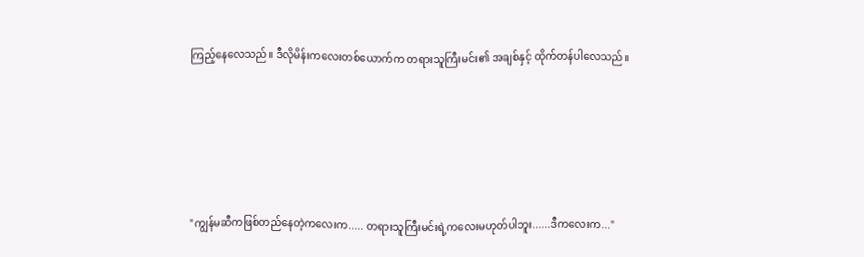ကြည့်နေလေသည်။ ဒီလိုမိန်းကလေးတစ်ယောက်က တရားသူကြီးမင်း၏ အချစ်နှင့် ထိုက်တန်ပါလေသည်။






"ကျွန်မဆီကဖြစ်တည်နေတဲ့ကလေးက..... တရားသူကြီးမင်းရဲ့ကလေးမဟုတ်ပါဘူး......ဒီကလေးက..."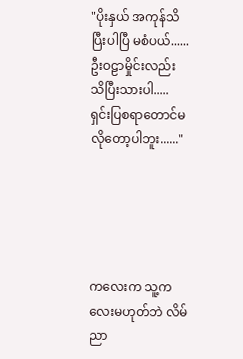"ပိုးနှယ် အကုန်သိပြီးပါပြီ မစံပယ်......ဦးဝဠာမှိုင်းလည်း သိပြီးသားပါ..... ရှင်းပြစရာတောင်မလိုတော့ပါဘူး......"





ကလေးက သူ့ကလေးမဟုတ်ဘဲ လိမ်ညာ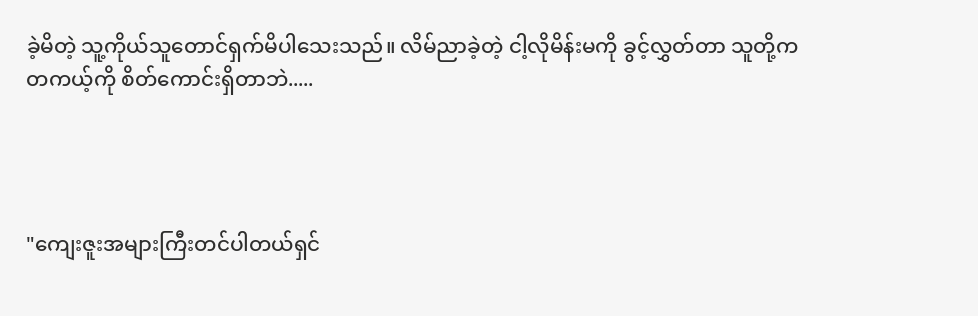ခဲ့မိတဲ့ သူ့ကိုယ်သူတောင်ရှက်မိပါသေးသည်။ လိမ်ညာခဲ့တဲ့ ငါ့လိုမိန်းမကို ခွင့်လွှတ်တာ သူတို့က တကယ့်ကို စိတ်ကောင်းရှိတာဘဲ.....




"ကျေးဇူးအများကြီးတင်ပါတယ်ရှင်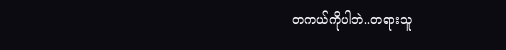တကယ်ကိုပါဘဲ..တရားသူ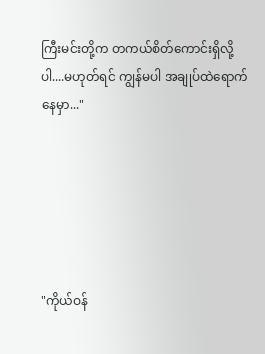ကြီးမင်းတို့က တကယ်စိတ်ကောင်းရှိလို့ပါ....မဟုတ်ရင် ကျွန်မပါ အချုပ်ထဲရောက်နေမှာ..."






"ကိုယ်ဝန်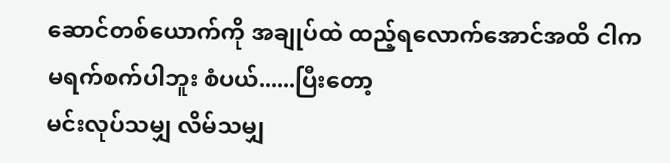ဆောင်တစ်ယောက်ကို အချုပ်ထဲ ထည့်ရလောက်အောင်အထိ ငါက မရက်စက်ပါဘူး စံပယ်......ပြီးတော့
မင်းလုပ်သမျှ လိမ်သမျှ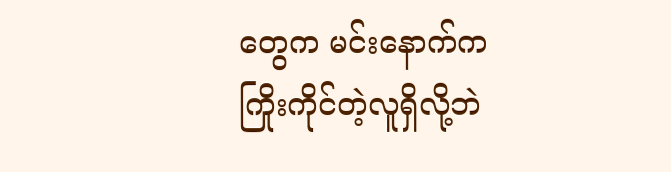တွေက မင်းနောက်က
ကြိုးကိုင်တဲ့လူရှိလို့ဘဲ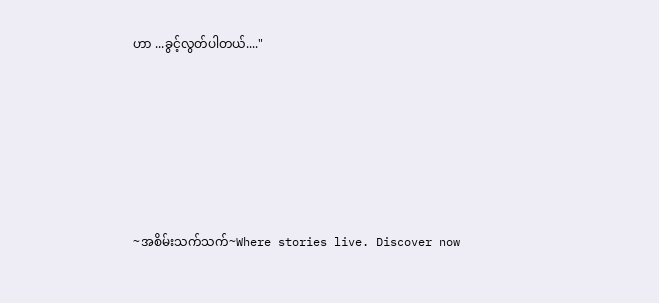ဟာ ...ခွင့်လွတ်ပါတယ်...."






~အစိမ်းသက်သက်~Where stories live. Discover now